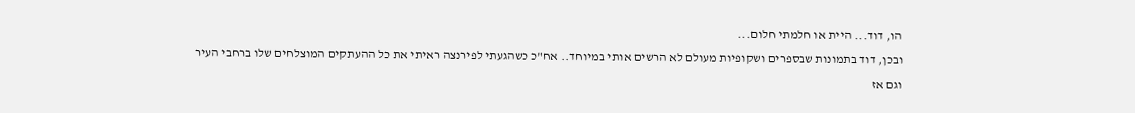הו, דוד... היית או חלמתי חלום...
ובכן, דוד בתמונות שבספרים ושקופיות מעולם לא הרשים אותי במיוחד.. אח"כ כשהגעתי לפירנצה ראיתי את כל ההעתקים המוצלחים שלו ברחבי העיר וגם אז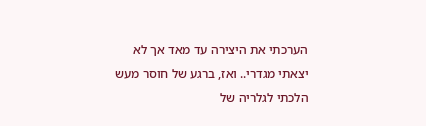הערכתי את היצירה עד מאד אך לא יצאתי מגדרי.. ואז, ברגע של חוסר מעש הלכתי לגלריה של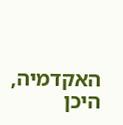האקדמיה, היכן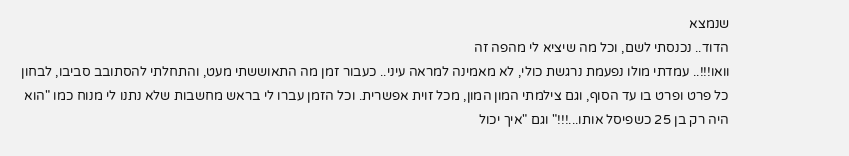שנמצא
הדוד.. נכנסתי לשם, וכל מה שיציא לי מהפה זה
וואו!!!.. עמדתי מולו נפעמת נרגשת כולי, לא מאמינה למראה עיני.. כעבור זמן מה התאוששתי מעט, והתחלתי להסתובב סביבו, לבחון כל פרט ופרט בו עד הסוף, וגם צילמתי המון המון, מכל זוית אפשרית. וכל הזמן עברו לי בראש מחשבות שלא נתנו לי מנוח כמו "הוא היה רק בן 25 כשפיסל אותו...!!!" וגם "איך יכול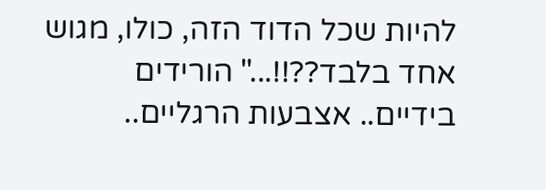להיות שכל הדוד הזה, כולו, מגוש אחד בלבד??!!..." הורידים בידיים.. אצבעות הרגליים..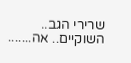שרירי הגב.. השוקיים.. אה.......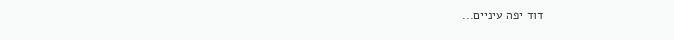דוד יפה עיניים...